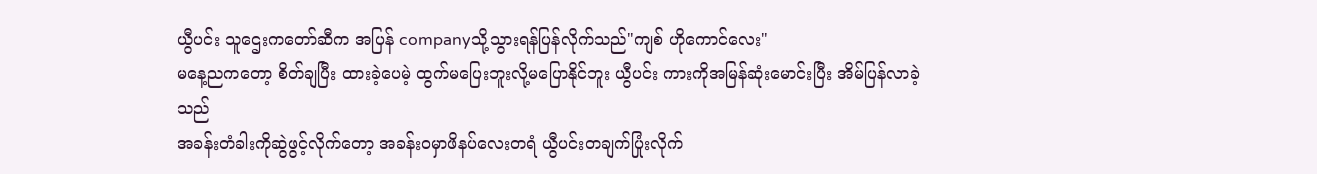ယွီပင်း သူဌေးကတော်ဆီက အပြန် companyသို့သွားရန်ပြန်လိုက်သည်"ကျစ် ဟိုကောင်လေး"
မနေ့ညကတော့ စိတ်ချပြီး ထားခဲ့ပေမဲ့ ထွက်မပြေးဘူးလို့မပြောနိုင်ဘူး ယွီပင်း ကားကိုအမြန်ဆုံးမောင်းပြီး အိမ်ပြန်လာခဲ့သည်
အခန်းတံခါးကိုဆွဲဖွင့်လိုက်တော့ အခန်းဝမှာဖိနပ်လေးတရံ ယွီပင်းတချက်ပြုံးလိုက်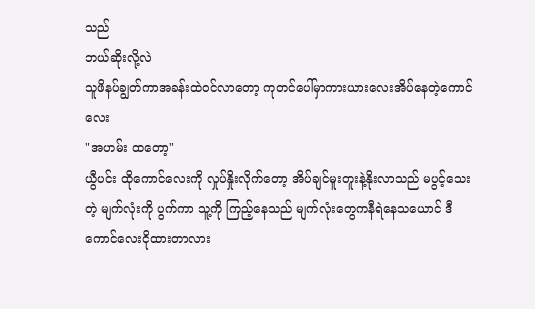သည်
ဘယ်ဆိုးလို့လဲ
သူဖိနပ်ချွတ်ကာအခန်းထဲဝင်လာတော့ ကုတင်ပေါ်မှာကားယားလေးအိပ်နေတဲ့ကောင်လေး
"အဟမ်း ထတော့"
ယွီပင်း ထိုကောင်လေးကို လှုပ်နှိုးလိုက်တော့ အိပ်ချင်မူးတူးနဲ့နိုးလာသည် မပွင့်သေးတဲ့ မျက်လုံးကို ပွက်ကာ သူ့ကို ကြည့်နေသည် မျက်လုံးတွေကနီရဲနေသယောင် ဒီကောင်လေးငိုထားတာလား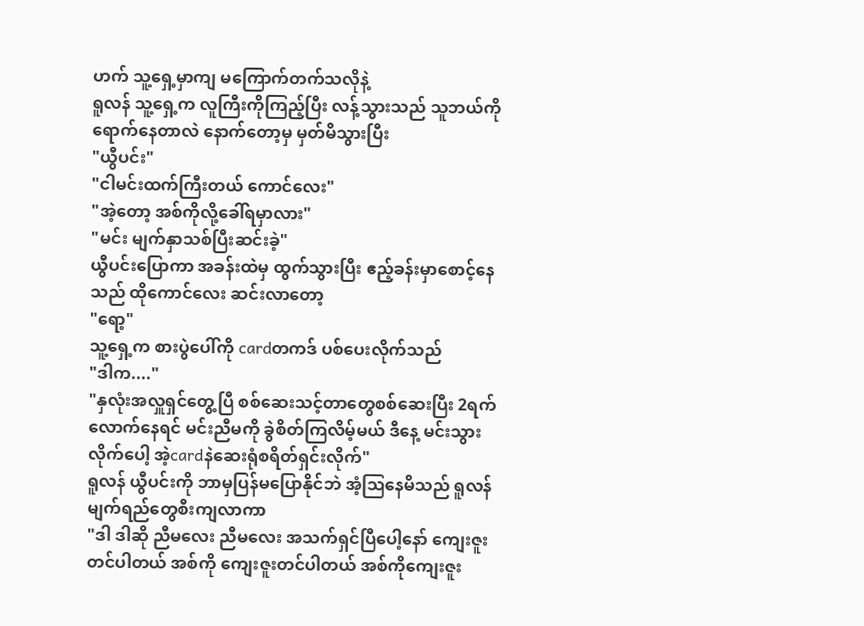ဟက် သူ့ရှေ့မှာကျ မကြောက်တက်သလိုနဲ့
ရူလန် သူ့ရှေ့က လူကြီးကိုကြည့်ပြီး လန့်သွားသည် သူဘယ်ကိုရောက်နေတာလဲ နောက်တော့မှ မှတ်မိသွားပြီး
"ယွီပင်း"
"ငါမင်းထက်ကြီးတယ် ကောင်လေး"
"အဲ့တော့ အစ်ကိုလို့ခေါ်ရမှာလား"
"မင်း မျက်နှာသစ်ပြီးဆင်းခဲ့"
ယွီပင်းပြောကာ အခန်းထဲမှ ထွက်သွားပြီး ဧည့်ခန်းမှာစောင့်နေသည် ထိုကောင်လေး ဆင်းလာတော့
"ရော့"
သူ့ရှေ့က စားပွဲပေါ်ကို cardတကဒ် ပစ်ပေးလိုက်သည်
"ဒါက...."
"နှလုံးအလှူရှင်တွေ့ပြီ စစ်ဆေးသင့်တာတွေစစ်ဆေးပြီး 2ရက်လောက်နေရင် မင်းညီမကို ခွဲစိတ်ကြလိမ့်မယ် ဒီနေ့ မင်းသွားလိုက်ပေါ့ အဲ့cardနဲဆေးရုံစရိတ်ရှင်းလိုက်"
ရူလန် ယွီပင်းကို ဘာမှပြန်မပြောနိုင်ဘဲ အံ့ဩနေမိသည် ရူလန် မျက်ရည်တွေစီးကျလာကာ
"ဒါ ဒါဆို ညီမလေး ညီမလေး အသက်ရှင်ပြီပေါ့နော် ကျေးဇူးတင်ပါတယ် အစ်ကို ကျေးဇူးတင်ပါတယ် အစ်ကိုကျေးဇူး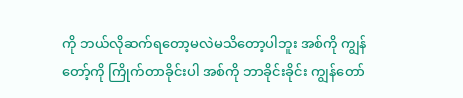ကို ဘယ်လိုဆက်ရတော့မလဲမသိတော့ပါဘူး အစ်ကို ကျွန်တော့်ကို ကြိုက်တာခိုင်းပါ အစ်ကို ဘာခိုင်းခိုင်း ကျွန်တော်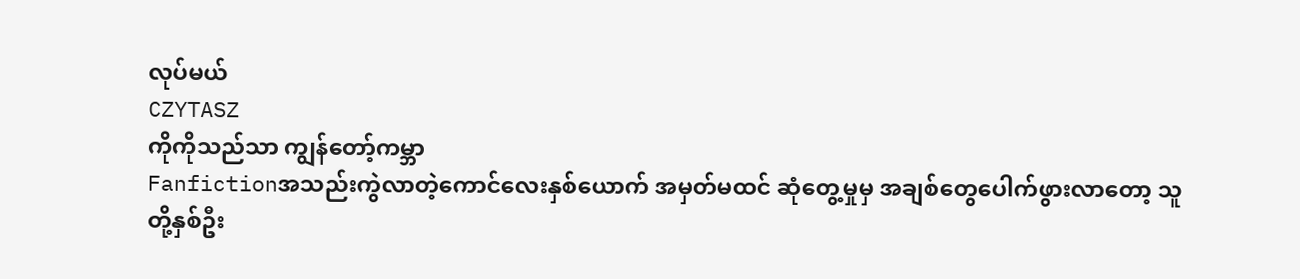လုပ်မယ်
CZYTASZ
ကိုကိုသည်သာ ကျွန်တော့်ကမ္ဘာ
Fanfictionအသည်းကွဲလာတဲ့ကောင်လေးနှစ်ယောက် အမှတ်မထင် ဆုံတွေ့မှုမှ အချစ်တွေပေါက်ဖွားလာတော့ သူတို့နှစ်ဦး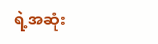ရဲ့အဆုံး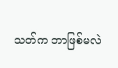သတ်က ဘာဖြစ်မလဲ